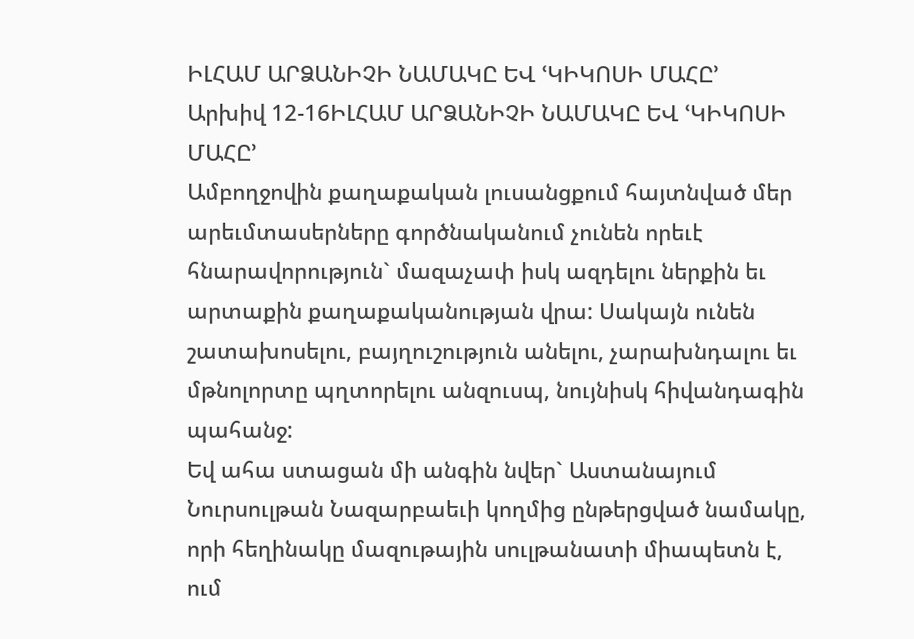ԻԼՀԱՄ ԱՐՁԱՆԻՉԻ ՆԱՄԱԿԸ ԵՎ ՙԿԻԿՈՍԻ ՄԱՀԸ՚
Արխիվ 12-16ԻԼՀԱՄ ԱՐՁԱՆԻՉԻ ՆԱՄԱԿԸ ԵՎ ՙԿԻԿՈՍԻ ՄԱՀԸ՚
Ամբողջովին քաղաքական լուսանցքում հայտնված մեր արեւմտասերները գործնականում չունեն որեւէ հնարավորություն` մազաչափ իսկ ազդելու ներքին եւ արտաքին քաղաքականության վրա: Սակայն ունեն շատախոսելու, բայղուշություն անելու, չարախնդալու եւ մթնոլորտը պղտորելու անզուսպ, նույնիսկ հիվանդագին պահանջ:
Եվ ահա ստացան մի անգին նվեր` Աստանայում Նուրսուլթան Նազարբաեւի կողմից ընթերցված նամակը, որի հեղինակը մազութային սուլթանատի միապետն է, ում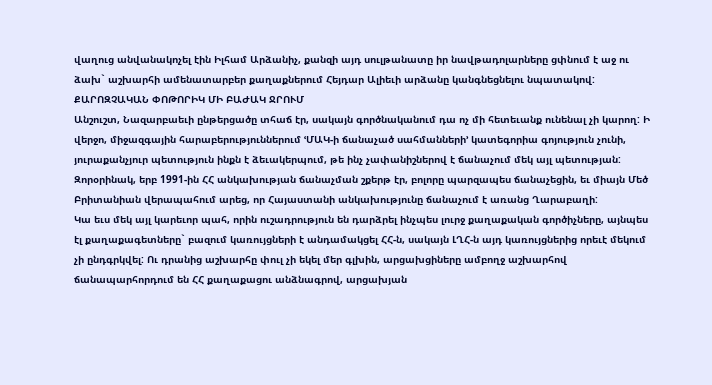վաղուց անվանակոչել էին Իլհամ Արձանիչ, քանզի այդ սուլթանատը իր նավթադոլարները ցփնում է աջ ու ձախ` աշխարհի ամենատարբեր քաղաքներում Հեյդար Ալիեւի արձանը կանգնեցնելու նպատակով:
ՔԱՐՈԶՉԱԿԱՆ ՓՈԹՈՐԻԿ ՄԻ ԲԱԺԱԿ ՋՐՈՒՄ
Անշուշտ, Նազարբաեւի ընթերցածը տհաճ էր, սակայն գործնականում դա ոչ մի հետեւանք ունենալ չի կարող: Ի վերջո, միջազգային հարաբերություններում ՙՄԱԿ-ի ճանաչած սահմանների՚ կատեգորիա գոյություն չունի, յուրաքանչյուր պետություն ինքն է ձեւակերպում, թե ինչ չափանիշներով է ճանաչում մեկ այլ պետության: Զորօրինակ, երբ 1991-ին ՀՀ անկախության ճանաչման շքերթ էր, բոլորը պարզապես ճանաչեցին, եւ միայն Մեծ Բրիտանիան վերապահում արեց, որ Հայաստանի անկախությունը ճանաչում է առանց Ղարաբաղի:
Կա եւս մեկ այլ կարեւոր պահ, որին ուշադրություն են դարձրել ինչպես լուրջ քաղաքական գործիչները, այնպես էլ քաղաքագետները` բազում կառույցների է անդամակցել ՀՀ-ն, սակայն ԼՂՀ-ն այդ կառույցներից որեւէ մեկում չի ընդգրկվել: Ու դրանից աշխարհը փուլ չի եկել մեր գլխին, արցախցիները ամբողջ աշխարհով ճանապարհորդում են ՀՀ քաղաքացու անձնագրով, արցախյան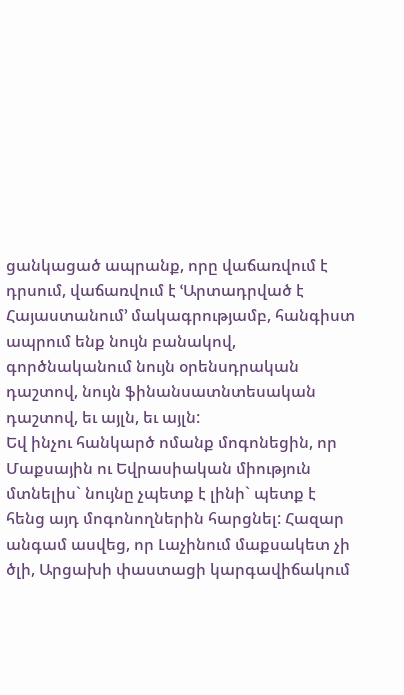ցանկացած ապրանք, որը վաճառվում է դրսում, վաճառվում է ՙԱրտադրված է Հայաստանում՚ մակագրությամբ, հանգիստ ապրում ենք նույն բանակով, գործնականում նույն օրենսդրական դաշտով, նույն ֆինանսատնտեսական դաշտով, եւ այլն, եւ այլն:
Եվ ինչու հանկարծ ոմանք մոգոնեցին, որ Մաքսային ու Եվրասիական միություն մտնելիս` նույնը չպետք է լինի` պետք է հենց այդ մոգոնողներին հարցնել: Հազար անգամ ասվեց, որ Լաչինում մաքսակետ չի ծլի, Արցախի փաստացի կարգավիճակում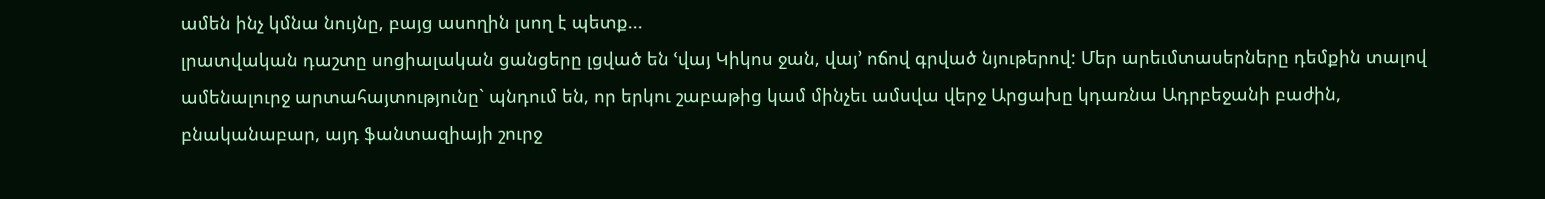ամեն ինչ կմնա նույնը, բայց ասողին լսող է պետք...
լրատվական դաշտը սոցիալական ցանցերը լցված են ՙվայ Կիկոս ջան, վայ՚ ոճով գրված նյութերով: Մեր արեւմտասերները դեմքին տալով ամենալուրջ արտահայտությունը` պնդում են, որ երկու շաբաթից կամ մինչեւ ամսվա վերջ Արցախը կդառնա Ադրբեջանի բաժին, բնականաբար, այդ ֆանտազիայի շուրջ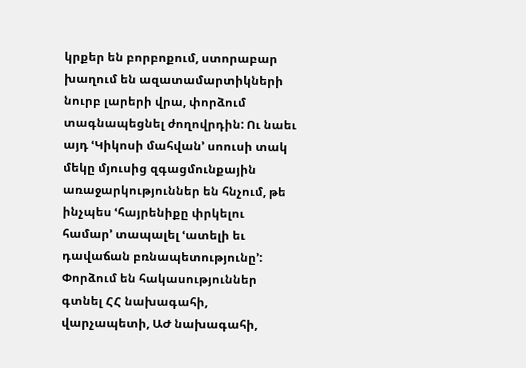կրքեր են բորբոքում, ստորաբար խաղում են ազատամարտիկների նուրբ լարերի վրա, փորձում տագնապեցնել ժողովրդին: Ու նաեւ այդ ՙԿիկոսի մահվան՚ սոուսի տակ մեկը մյուսից զգացմունքային առաջարկություններ են հնչում, թե ինչպես ՙհայրենիքը փրկելու համար՚ տապալել ՙատելի եւ դավաճան բռնապետությունը՚: Փորձում են հակասություններ գտնել ՀՀ նախագահի, վարչապետի, ԱԺ նախագահի,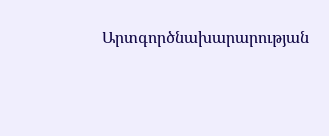Արտգործնախարարության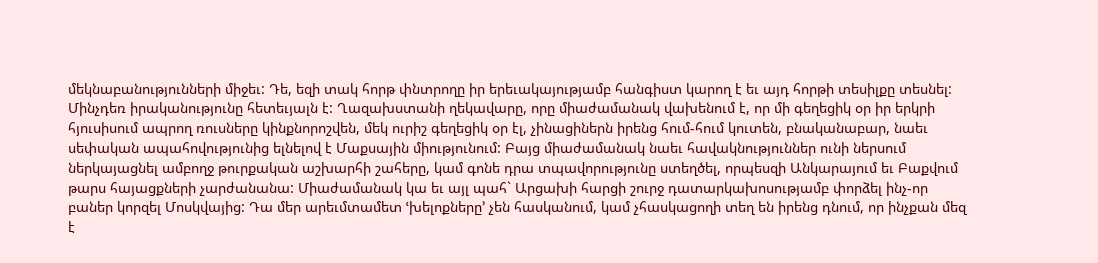մեկնաբանությունների միջեւ: Դե, եզի տակ հորթ փնտրողը իր երեւակայությամբ հանգիստ կարող է եւ այդ հորթի տեսիլքը տեսնել:
Մինչդեռ իրականությունը հետեւյալն է: Ղազախստանի ղեկավարը, որը միաժամանակ վախենում է, որ մի գեղեցիկ օր իր երկրի հյուսիսում ապրող ռուսները կինքնորոշվեն, մեկ ուրիշ գեղեցիկ օր էլ, չինացիներն իրենց հում-հում կուտեն, բնականաբար, նաեւ սեփական ապահովությունից ելնելով է Մաքսային միությունում: Բայց միաժամանակ նաեւ հավակնություններ ունի ներսում ներկայացնել ամբողջ թուրքական աշխարհի շահերը, կամ գոնե դրա տպավորությունը ստեղծել, որպեսզի Անկարայում եւ Բաքվում թարս հայացքների չարժանանա: Միաժամանակ կա եւ այլ պահ` Արցախի հարցի շուրջ դատարկախոսությամբ փորձել ինչ-որ բաներ կորզել Մոսկվայից: Դա մեր արեւմտամետ ՙխելոքները՚ չեն հասկանում, կամ չհասկացողի տեղ են իրենց դնում, որ ինչքան մեզ է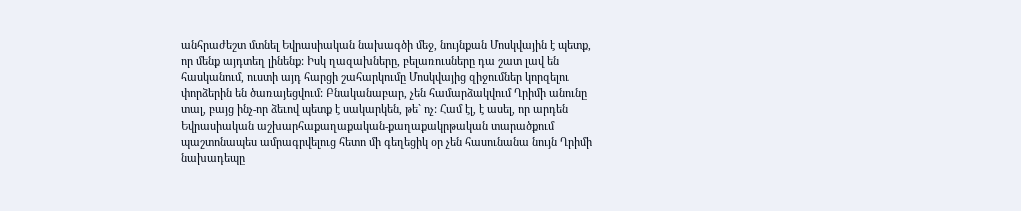անհրաժեշտ մտնել Եվրասիական նախագծի մեջ, նույնքան Մոսկվային է պետք, որ մենք այդտեղ լինենք: Իսկ ղազախները, բելառուսները դա շատ լավ են հասկանում, ուստի այդ հարցի շահարկումը Մոսկվայից զիջումներ կորզելու փորձերին են ծառայեցվում: Բնականաբար, չեն համարձակվում Ղրիմի անունը տալ, բայց ինչ-որ ձեւով պետք է սակարկեն, թե` ոչ: Համ էլ, է ասել, որ արդեն Եվրասիական աշխարհաքաղաքական-քաղաքակրթական տարածքում պաշտոնապես ամրագրվելուց հետո մի գեղեցիկ օր չեն հասունանա նույն Ղրիմի նախադեպը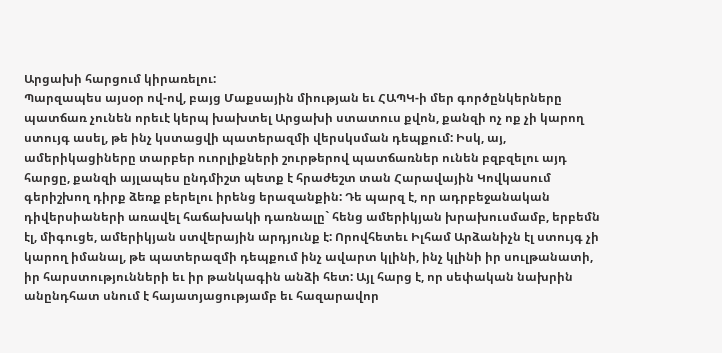Արցախի հարցում կիրառելու:
Պարզապես այսօր ով-ով, բայց Մաքսային միության եւ ՀԱՊԿ-ի մեր գործընկերները պատճառ չունեն որեւէ կերպ խախտել Արցախի ստատուս քվոն, քանզի ոչ ոք չի կարող ստույգ ասել, թե ինչ կստացվի պատերազմի վերսկսման դեպքում: Իսկ, այ, ամերիկացիները տարբեր ուորլիքների շուրթերով պատճառներ ունեն բզբզելու այդ հարցը, քանզի այլապես ընդմիշտ պետք է հրաժեշտ տան Հարավային Կովկասում գերիշխող դիրք ձեռք բերելու իրենց երազանքին: Դե պարզ է, որ ադրբեջանական դիվերսիաների առավել հաճախակի դառնալը` հենց ամերիկյան խրախուսմամբ, երբեմն էլ, միգուցե, ամերիկյան ստվերային արդյունք է: Որովհետեւ Իլհամ Արձանիչն էլ ստույգ չի կարող իմանալ, թե պատերազմի դեպքում ինչ ավարտ կլինի, ինչ կլինի իր սուլթանատի, իր հարստությունների եւ իր թանկագին անձի հետ: Այլ հարց է, որ սեփական նախրին անընդհատ սնում է հայատյացությամբ եւ հազարավոր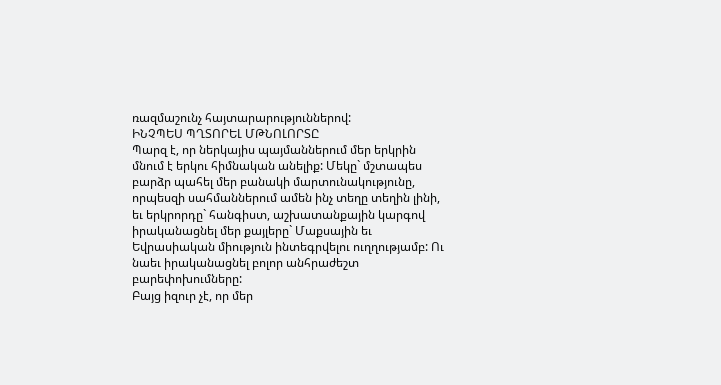ռազմաշունչ հայտարարություններով:
ԻՆՉՊԵՍ ՊՂՏՈՐԵԼ ՄԹՆՈԼՈՐՏԸ
Պարզ է, որ ներկայիս պայմաններում մեր երկրին մնում է երկու հիմնական անելիք: Մեկը` մշտապես բարձր պահել մեր բանակի մարտունակությունը, որպեսզի սահմաններում ամեն ինչ տեղը տեղին լինի, եւ երկրորդը` հանգիստ, աշխատանքային կարգով իրականացնել մեր քայլերը` Մաքսային եւ Եվրասիական միություն ինտեգրվելու ուղղությամբ: Ու նաեւ իրականացնել բոլոր անհրաժեշտ բարեփոխումները:
Բայց իզուր չէ, որ մեր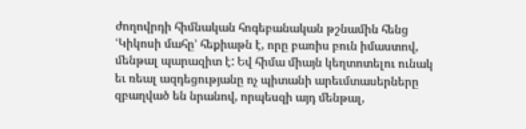ժողովրդի հիմնական հոգեբանական թշնամին հենց ՙԿիկոսի մահը՚ հեքիաթն է, որը բառիս բուն իմաստով, մենթալ պարազիտ է: Եվ հիմա միայն կեղտոտելու ունակ եւ ռեալ ազդեցությանը ոչ պիտանի արեւմտասերները զբաղված են նրանով, որպեսզի այդ մենթալ,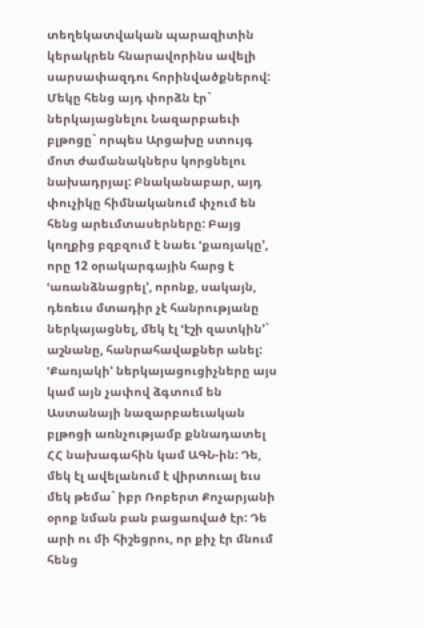տեղեկատվական պարազիտին կերակրեն հնարավորինս ավելի սարսափազդու հորինվածքներով: Մեկը հենց այդ փորձն էր` ներկայացնելու Նազարբաեւի բլթոցը` որպես Արցախը ստույգ մոտ ժամանակներս կորցնելու նախադրյալ: Բնականաբար, այդ փուչիկը հիմնականում փչում են հենց արեւմտասերները: Բայց կողքից բզբզում է նաեւ ՙքառյակը՚, որը 12 օրակարգային հարց է ՙառանձնացրել՚, որոնք, սակայն, դեռեւս մտադիր չէ հանրությանը ներկայացնել, մեկ էլ ՙէշի զատկին՚` աշնանը, հանրահավաքներ անել: ՙՔառյակի՚ ներկայացուցիչները այս կամ այն չափով ձգտում են Աստանայի նազարբաեւական բլթոցի առնչությամբ քննադատել ՀՀ նախագահին կամ ԱԳՆ-ին: Դե, մեկ էլ ավելանում է վիրտուալ եւս մեկ թեմա` իբր Ռոբերտ Քոչարյանի օրոք նման բան բացառված էր: Դե արի ու մի հիշեցրու, որ քիչ էր մնում հենց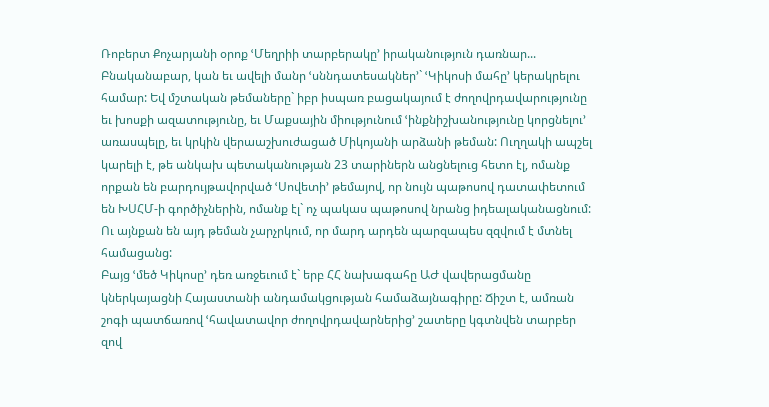Ռոբերտ Քոչարյանի օրոք ՙՄեղրիի տարբերակը՚ իրականություն դառնար...
Բնականաբար, կան եւ ավելի մանր ՙսննդատեսակներ՚` ՙԿիկոսի մահը՚ կերակրելու համար: Եվ մշտական թեմաները` իբր իսպառ բացակայում է ժողովրդավարությունը եւ խոսքի ազատությունը, եւ Մաքսային միությունում ՙինքնիշխանությունը կորցնելու՚ առասպելը, եւ կրկին վերաաշխուժացած Միկոյանի արձանի թեման: Ուղղակի ապշել կարելի է, թե անկախ պետականության 23 տարիներն անցնելուց հետո էլ, ոմանք որքան են բարդույթավորված ՙՍովետի՚ թեմայով, որ նույն պաթոսով դատափետում են ԽՍՀՄ-ի գործիչներին, ոմանք էլ` ոչ պակաս պաթոսով նրանց իդեալականացնում: Ու այնքան են այդ թեման չարչրկում, որ մարդ արդեն պարզապես զզվում է մտնել համացանց:
Բայց ՙմեծ Կիկոսը՚ դեռ առջեւում է` երբ ՀՀ նախագահը ԱԺ վավերացմանը կներկայացնի Հայաստանի անդամակցության համաձայնագիրը: Ճիշտ է, ամռան շոգի պատճառով ՙհավատավոր ժողովրդավարներից՚ շատերը կգտնվեն տարբեր զով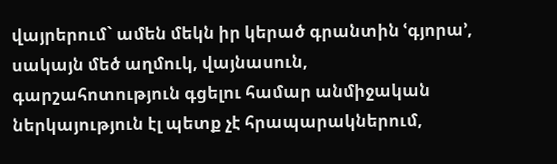վայրերում` ամեն մեկն իր կերած գրանտին ՙգյորա՚, սակայն մեծ աղմուկ, վայնասուն, գարշահոտություն գցելու համար անմիջական ներկայություն էլ պետք չէ հրապարակներում,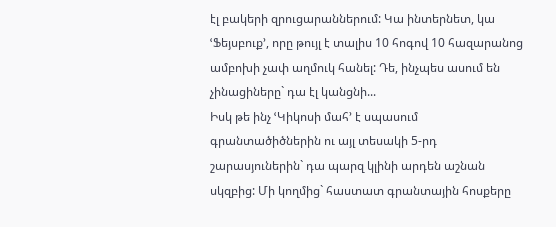էլ բակերի զրուցարաններում: Կա ինտերնետ, կա ՙՖեյսբուք՚, որը թույլ է տալիս 10 հոգով 10 հազարանոց ամբոխի չափ աղմուկ հանել: Դե, ինչպես ասում են չինացիները` դա էլ կանցնի...
Իսկ թե ինչ ՙԿիկոսի մահ՚ է սպասում գրանտածիծներին ու այլ տեսակի 5-րդ շարասյուներին` դա պարզ կլինի արդեն աշնան սկզբից: Մի կողմից` հաստատ գրանտային հոսքերը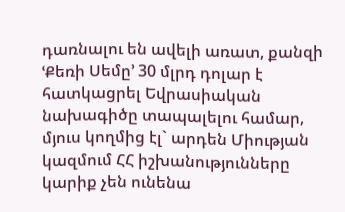դառնալու են ավելի առատ, քանզի ՙՔեռի Սեմը՚ 30 մլրդ դոլար է հատկացրել Եվրասիական նախագիծը տապալելու համար, մյուս կողմից էլ` արդեն Միության կազմում ՀՀ իշխանությունները կարիք չեն ունենա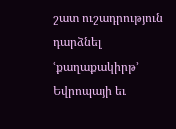շատ ուշադրություն դարձնել ՙքաղաքակիրթ՚ Եվրոպայի եւ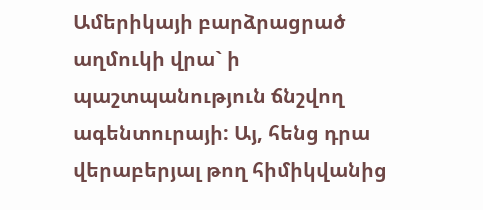Ամերիկայի բարձրացրած աղմուկի վրա` ի պաշտպանություն ճնշվող ագենտուրայի: Այ, հենց դրա վերաբերյալ թող հիմիկվանից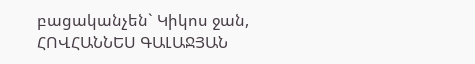բացականչեն` Կիկոս ջան,
ՀՈՎՀԱՆՆԵՍ ԳԱԼԱՋՅԱՆ